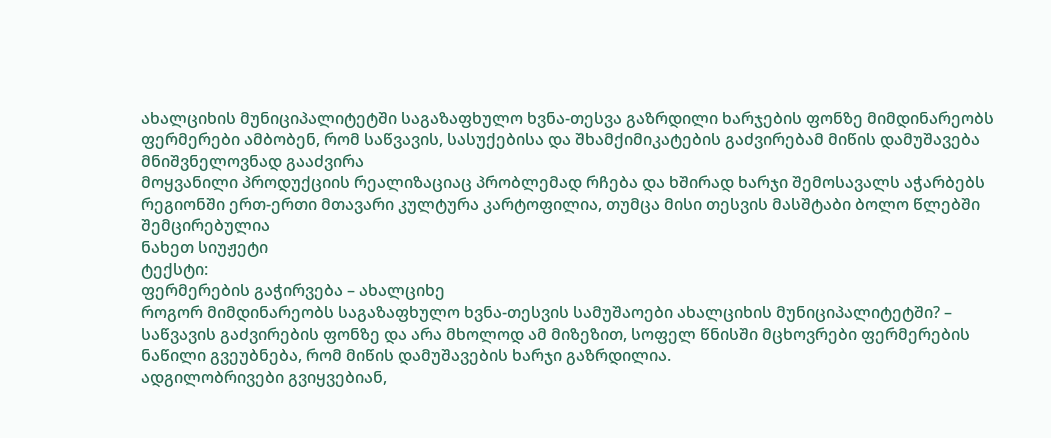ახალციხის მუნიციპალიტეტში საგაზაფხულო ხვნა-თესვა გაზრდილი ხარჯების ფონზე მიმდინარეობს
ფერმერები ამბობენ, რომ საწვავის, სასუქებისა და შხამქიმიკატების გაძვირებამ მიწის დამუშავება მნიშვნელოვნად გააძვირა
მოყვანილი პროდუქციის რეალიზაციაც პრობლემად რჩება და ხშირად ხარჯი შემოსავალს აჭარბებს
რეგიონში ერთ-ერთი მთავარი კულტურა კარტოფილია, თუმცა მისი თესვის მასშტაბი ბოლო წლებში შემცირებულია
ნახეთ სიუჟეტი
ტექსტი:
ფერმერების გაჭირვება – ახალციხე
როგორ მიმდინარეობს საგაზაფხულო ხვნა-თესვის სამუშაოები ახალციხის მუნიციპალიტეტში? – საწვავის გაძვირების ფონზე და არა მხოლოდ ამ მიზეზით, სოფელ წნისში მცხოვრები ფერმერების ნაწილი გვეუბნება, რომ მიწის დამუშავების ხარჯი გაზრდილია.
ადგილობრივები გვიყვებიან,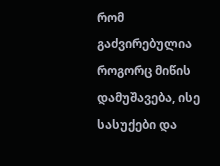რომ გაძვირებულია როგორც მიწის დამუშავება, ისე სასუქები და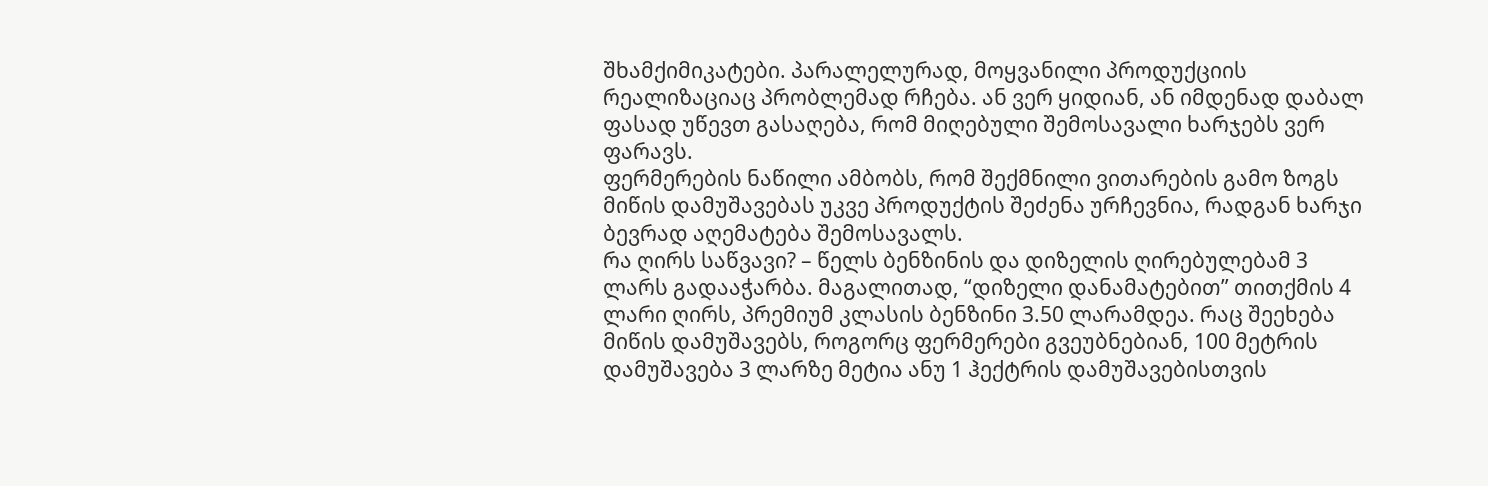შხამქიმიკატები. პარალელურად, მოყვანილი პროდუქციის რეალიზაციაც პრობლემად რჩება. ან ვერ ყიდიან, ან იმდენად დაბალ ფასად უწევთ გასაღება, რომ მიღებული შემოსავალი ხარჯებს ვერ ფარავს.
ფერმერების ნაწილი ამბობს, რომ შექმნილი ვითარების გამო ზოგს მიწის დამუშავებას უკვე პროდუქტის შეძენა ურჩევნია, რადგან ხარჯი ბევრად აღემატება შემოსავალს.
რა ღირს საწვავი? – წელს ბენზინის და დიზელის ღირებულებამ 3 ლარს გადააჭარბა. მაგალითად, “დიზელი დანამატებით” თითქმის 4 ლარი ღირს, პრემიუმ კლასის ბენზინი 3.50 ლარამდეა. რაც შეეხება მიწის დამუშავებს, როგორც ფერმერები გვეუბნებიან, 100 მეტრის დამუშავება 3 ლარზე მეტია ანუ 1 ჰექტრის დამუშავებისთვის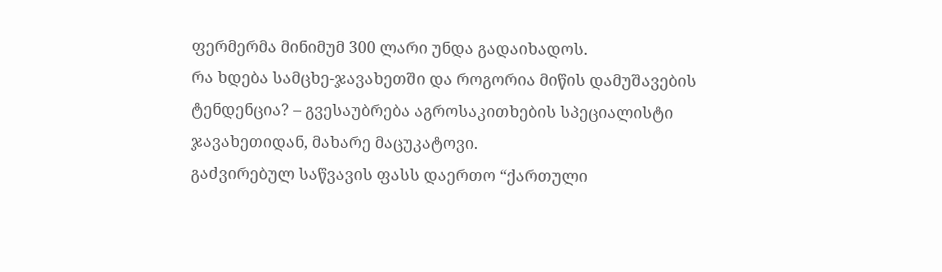ფერმერმა მინიმუმ 300 ლარი უნდა გადაიხადოს.
რა ხდება სამცხე-ჯავახეთში და როგორია მიწის დამუშავების ტენდენცია? – გვესაუბრება აგროსაკითხების სპეციალისტი ჯავახეთიდან, მახარე მაცუკატოვი.
გაძვირებულ საწვავის ფასს დაერთო “ქართული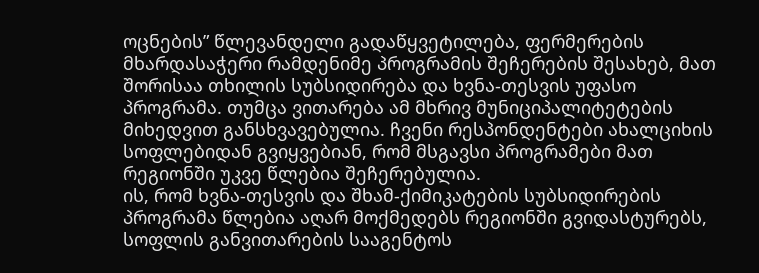ოცნების” წლევანდელი გადაწყვეტილება, ფერმერების მხარდასაჭერი რამდენიმე პროგრამის შეჩერების შესახებ, მათ შორისაა თხილის სუბსიდირება და ხვნა-თესვის უფასო პროგრამა. თუმცა ვითარება ამ მხრივ მუნიციპალიტეტების მიხედვით განსხვავებულია. ჩვენი რესპონდენტები ახალციხის სოფლებიდან გვიყვებიან, რომ მსგავსი პროგრამები მათ რეგიონში უკვე წლებია შეჩერებულია.
ის, რომ ხვნა-თესვის და შხამ-ქიმიკატების სუბსიდირების პროგრამა წლებია აღარ მოქმედებს რეგიონში გვიდასტურებს, სოფლის განვითარების სააგენტოს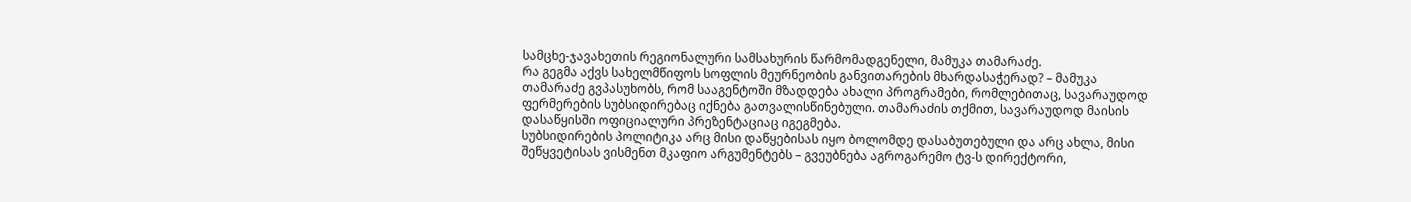სამცხე-ჯავახეთის რეგიონალური სამსახურის წარმომადგენელი, მამუკა თამარაძე.
რა გეგმა აქვს სახელმწიფოს სოფლის მეურნეობის განვითარების მხარდასაჭერად? – მამუკა თამარაძე გვპასუხობს, რომ სააგენტოში მზადდება ახალი პროგრამები, რომლებითაც, სავარაუდოდ ფერმერების სუბსიდირებაც იქნება გათვალისწინებული. თამარაძის თქმით, სავარაუდოდ მაისის დასაწყისში ოფიციალური პრეზენტაციაც იგეგმება.
სუბსიდირების პოლიტიკა არც მისი დაწყებისას იყო ბოლომდე დასაბუთებული და არც ახლა, მისი შეწყვეტისას ვისმენთ მკაფიო არგუმენტებს – გვეუბნება აგროგარემო ტვ-ს დირექტორი,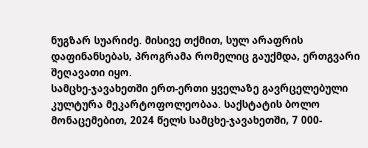ნუგზარ სუარიძე. მისივე თქმით, სულ არაფრის დაფინანსებას, პროგრამა რომელიც გაუქმდა, ერთგვარი შეღავათი იყო.
სამცხე-ჯავახეთში ერთ-ერთი ყველაზე გავრცელებული კულტურა მეკარტოფოლეობაა. საქსტატის ბოლო მონაცემებით, 2024 წელს სამცხე-ჯავახეთში, 7 000-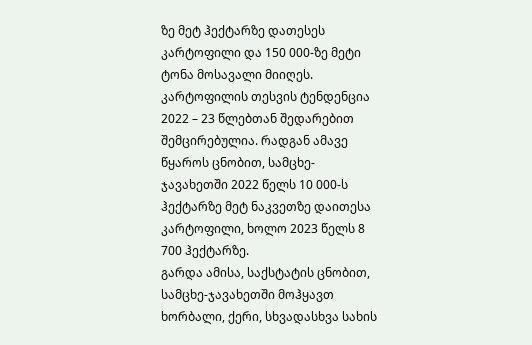ზე მეტ ჰექტარზე დათესეს კარტოფილი და 150 000-ზე მეტი ტონა მოსავალი მიიღეს.
კარტოფილის თესვის ტენდენცია 2022 – 23 წლებთან შედარებით შემცირებულია. რადგან ამავე წყაროს ცნობით, სამცხე-ჯავახეთში 2022 წელს 10 000-ს ჰექტარზე მეტ ნაკვეთზე დაითესა კარტოფილი, ხოლო 2023 წელს 8 700 ჰექტარზე.
გარდა ამისა, საქსტატის ცნობით, სამცხე-ჯავახეთში მოჰყავთ ხორბალი, ქერი, სხვადასხვა სახის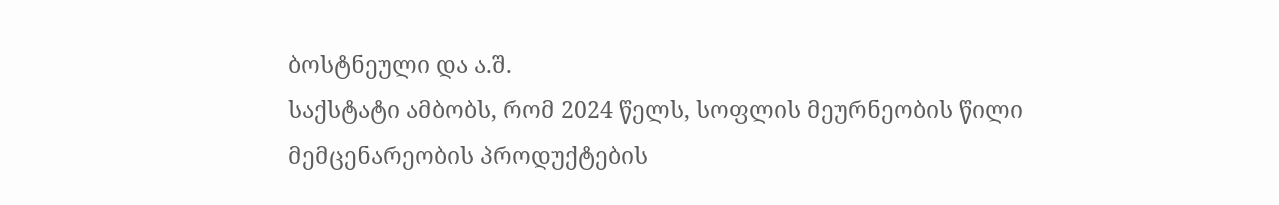ბოსტნეული და ა.შ.
საქსტატი ამბობს, რომ 2024 წელს, სოფლის მეურნეობის წილი მემცენარეობის პროდუქტების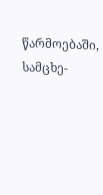წარმოებაში, სამცხე-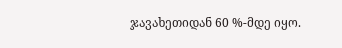ჯავახეთიდან 60 %-მდე იყო.